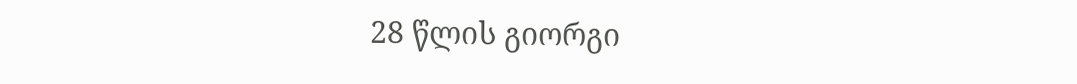28 წლის გიორგი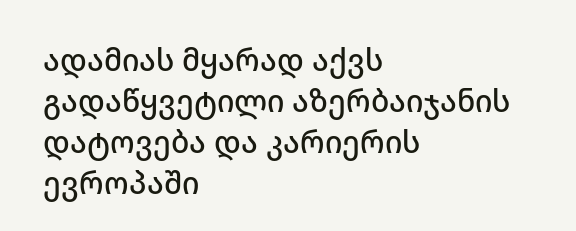ადამიას მყარად აქვს გადაწყვეტილი აზერბაიჯანის დატოვება და კარიერის ევროპაში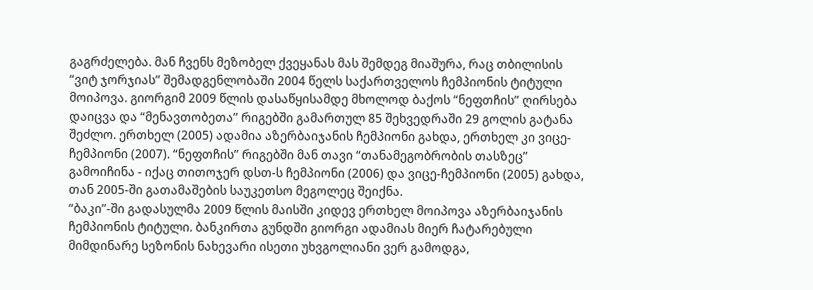გაგრძელება. მან ჩვენს მეზობელ ქვეყანას მას შემდეგ მიაშურა, რაც თბილისის “ვიტ ჯორჯიას” შემადგენლობაში 2004 წელს საქართველოს ჩემპიონის ტიტული მოიპოვა. გიორგიმ 2009 წლის დასაწყისამდე მხოლოდ ბაქოს “ნეფთჩის” ღირსება დაიცვა და “მენავთობეთა” რიგებში გამართულ 85 შეხვედრაში 29 გოლის გატანა შეძლო. ერთხელ (2005) ადამია აზერბაიჯანის ჩემპიონი გახდა, ერთხელ კი ვიცე-ჩემპიონი (2007). “ნეფთჩის” რიგებში მან თავი “თანამეგობრობის თასზეც” გამოიჩინა - იქაც თითოჯერ დსთ-ს ჩემპიონი (2006) და ვიცე-ჩემპიონი (2005) გახდა, თან 2005-ში გათამაშების საუკეთსო მეგოლეც შეიქნა.
“ბაკი”-ში გადასულმა 2009 წლის მაისში კიდევ ერთხელ მოიპოვა აზერბაიჯანის ჩემპიონის ტიტული. ბანკირთა გუნდში გიორგი ადამიას მიერ ჩატარებული მიმდინარე სეზონის ნახევარი ისეთი უხვგოლიანი ვერ გამოდგა,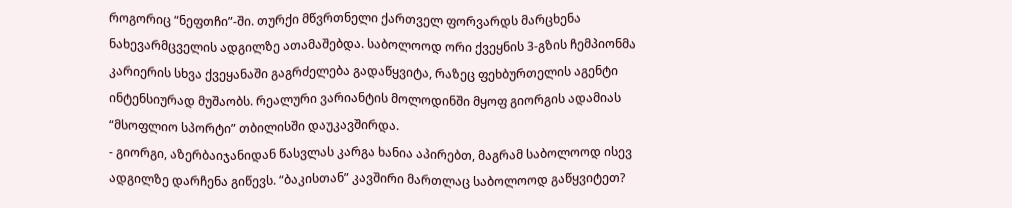როგორიც “ნეფთჩი”-ში. თურქი მწვრთნელი ქართველ ფორვარდს მარცხენა ნახევარმცველის ადგილზე ათამაშებდა. საბოლოოდ ორი ქვეყნის 3-გზის ჩემპიონმა კარიერის სხვა ქვეყანაში გაგრძელება გადაწყვიტა, რაზეც ფეხბურთელის აგენტი ინტენსიურად მუშაობს. რეალური ვარიანტის მოლოდინში მყოფ გიორგის ადამიას “მსოფლიო სპორტი” თბილისში დაუკავშირდა.
- გიორგი, აზერბაიჯანიდან წასვლას კარგა ხანია აპირებთ, მაგრამ საბოლოოდ ისევ ადგილზე დარჩენა გიწევს. “ბაკისთან” კავშირი მართლაც საბოლოოდ გაწყვიტეთ?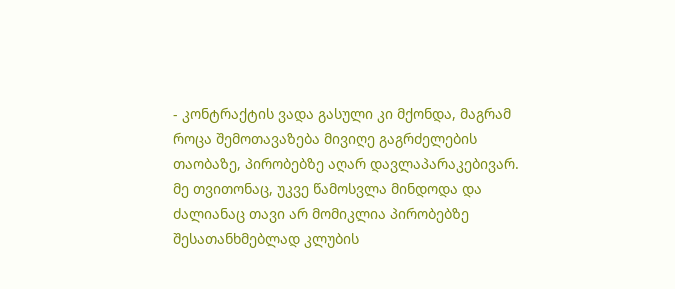- კონტრაქტის ვადა გასული კი მქონდა, მაგრამ როცა შემოთავაზება მივიღე გაგრძელების თაობაზე, პირობებზე აღარ დავლაპარაკებივარ. მე თვითონაც, უკვე წამოსვლა მინდოდა და ძალიანაც თავი არ მომიკლია პირობებზე შესათანხმებლად კლუბის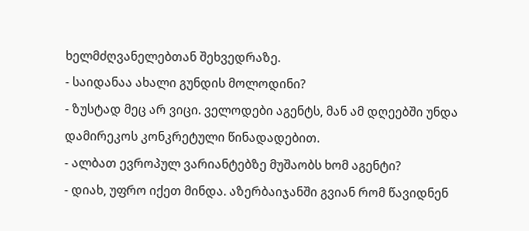ხელმძღვანელებთან შეხვედრაზე.
- საიდანაა ახალი გუნდის მოლოდინი?
- ზუსტად მეც არ ვიცი. ველოდები აგენტს, მან ამ დღეებში უნდა დამირეკოს კონკრეტული წინადადებით.
- ალბათ ევროპულ ვარიანტებზე მუშაობს ხომ აგენტი?
- დიახ, უფრო იქეთ მინდა. აზერბაიჯანში გვიან რომ წავიდნენ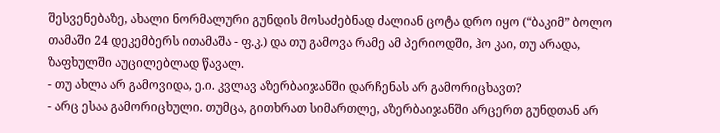შესვენებაზე, ახალი ნორმალური გუნდის მოსაძებნად ძალიან ცოტა დრო იყო (“ბაკიმ” ბოლო თამაში 24 დეკემბერს ითამაშა - ფ.კ.) და თუ გამოვა რამე ამ პერიოდში, ჰო კაი, თუ არადა, ზაფხულში აუცილებლად წავალ.
- თუ ახლა არ გამოვიდა, ე.ი. კვლავ აზერბაიჯანში დარჩენას არ გამორიცხავთ?
- არც ესაა გამორიცხული. თუმცა, გითხრათ სიმართლე, აზერბაიჯანში არცერთ გუნდთან არ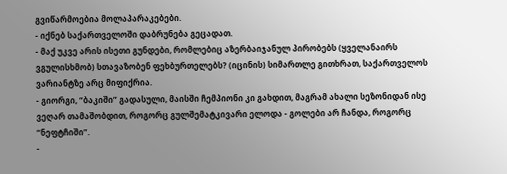გვიწარმოებია მოლაპარაკებები.
- იქნებ საქართველოში დაბრუნება გეცადათ.
- მაქ უკვე არის ისეთი გუნდები, რომლებიც აზერბაიჯანულ პირობებს (ყველანაირს ვგულისხმობ) სთავაზობენ ფეხბურთელებს? (იცინის) სიმართლე გითხრათ, საქართველოს ვარიანტზე არც მიფიქრია.
- გიორგი, “ბაკიში” გადასული, მაისში ჩემპიონი კი გახდით, მაგრამ ახალი სეზონიდან ისე ვეღარ თამაშობდით, როგორც გულშემატკივარი ელოდა - გოლები არ ჩანდა, როგორც “ნეფტჩიში”.
-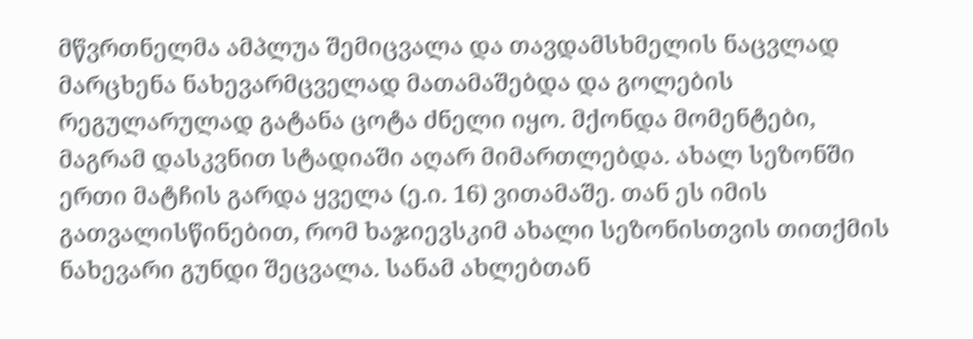მწვრთნელმა ამპლუა შემიცვალა და თავდამსხმელის ნაცვლად მარცხენა ნახევარმცველად მათამაშებდა და გოლების რეგულარულად გატანა ცოტა ძნელი იყო. მქონდა მომენტები, მაგრამ დასკვნით სტადიაში აღარ მიმართლებდა. ახალ სეზონში ერთი მატჩის გარდა ყველა (ე.ი. 16) ვითამაშე. თან ეს იმის გათვალისწინებით, რომ ხაჯიევსკიმ ახალი სეზონისთვის თითქმის ნახევარი გუნდი შეცვალა. სანამ ახლებთან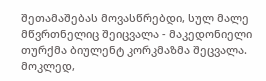შეთამაშებას მოვასწრებდი, სულ მალე მწვრთნელიც შეიცვალა - მაკედონიელი თურქმა ბიულენტ კორკმაზმა შეცვალა. მოკლედ,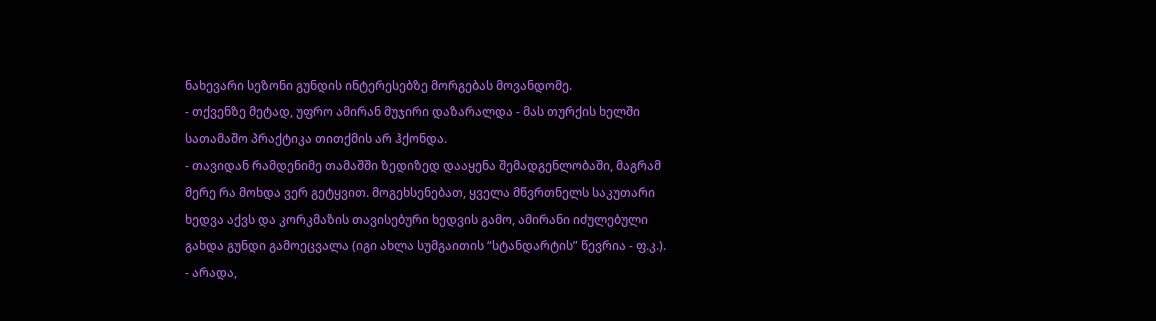ნახევარი სეზონი გუნდის ინტერესებზე მორგებას მოვანდომე.
- თქვენზე მეტად, უფრო ამირან მუჯირი დაზარალდა - მას თურქის ხელში სათამაშო პრაქტიკა თითქმის არ ჰქონდა.
- თავიდან რამდენიმე თამაშში ზედიზედ დააყენა შემადგენლობაში, მაგრამ მერე რა მოხდა ვერ გეტყვით. მოგეხსენებათ, ყველა მწვრთნელს საკუთარი ხედვა აქვს და კორკმაზის თავისებური ხედვის გამო, ამირანი იძულებული გახდა გუნდი გამოეცვალა (იგი ახლა სუმგაითის “სტანდარტის” წევრია - ფ.კ.).
- არადა,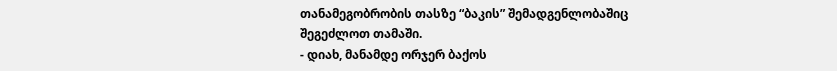თანამეგობრობის თასზე “ბაკის” შემადგენლობაშიც შეგეძლოთ თამაში.
- დიახ, მანამდე ორჯერ ბაქოს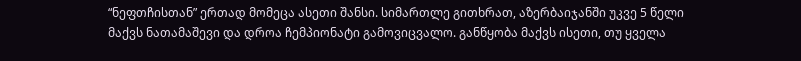“ნეფთჩისთან” ერთად მომეცა ასეთი შანსი. სიმართლე გითხრათ, აზერბაიჯანში უკვე 5 წელი მაქვს ნათამაშევი და დროა ჩემპიონატი გამოვიცვალო. განწყობა მაქვს ისეთი, თუ ყველა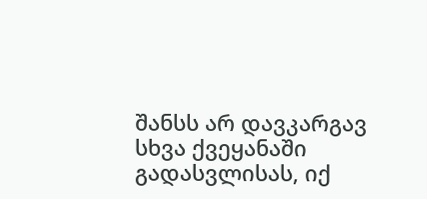შანსს არ დავკარგავ სხვა ქვეყანაში გადასვლისას, იქ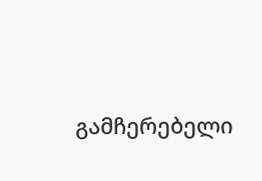გამჩერებელი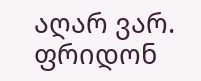აღარ ვარ.
ფრიდონ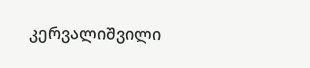კერვალიშვილი